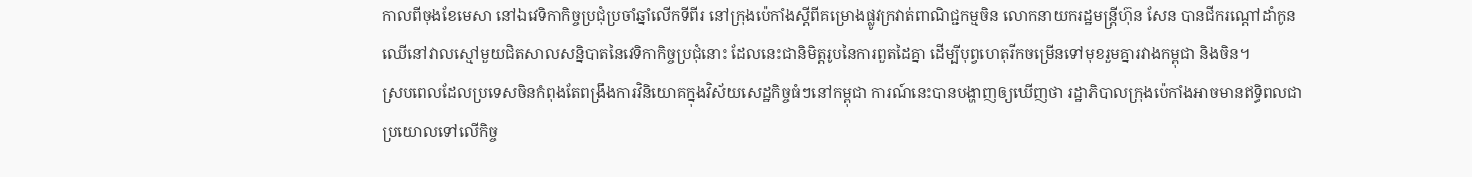កាលពីចុងខែមេសា នៅឯវេទិកាកិច្ចប្រជុំប្រចាំឆ្នាំលើកទីពីរ នៅក្រុងប៉េកាំងស្តីពីគម្រោងផ្លូវក្រវាត់ពាណិជ្ជកម្មចិន លោកនាយករដ្ឋមន្រ្តីហ៊ុន សែន បានជីករណ្តៅដាំកូនឈើនៅវាលស្មៅមួយជិតសាលសន្និបាតនៃវេទិកាកិច្ចប្រជុំនោះ ដែលនេះជានិមិត្តរូបនៃការពួតដៃគ្នា ដើម្បីបុព្វហេតុរីកចម្រើនទៅមុខរួមគ្នារវាងកម្ពុជា និងចិន។
ស្របពេលដែលប្រទេសចិនកំពុងតែពង្រឹងការវិនិយោគក្នុងវិស័យសេដ្ឋកិច្ចធំៗនៅកម្ពុជា ការណ៍នេះបានបង្ហាញឲ្យឃើញថា រដ្ឋាភិបាលក្រុងប៉េកាំងអាចមានឥទ្ធិពលជាប្រយោលទៅលើកិច្ច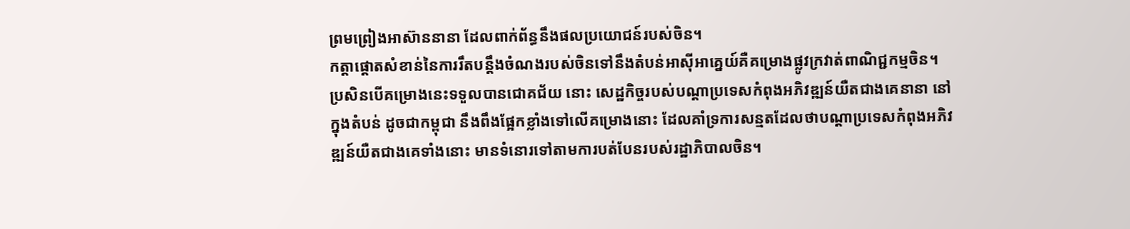ព្រមព្រៀងអាស៊ាននានា ដែលពាក់ព័ន្ធនឹងផលប្រយោជន៍របស់ចិន។
កត្តាផ្តោតសំខាន់នៃការរឹតបន្តឹងចំណងរបស់ចិនទៅនឹងតំបន់អាស៊ីអាគ្នេយ៍គឺគម្រោងផ្លូវក្រវាត់ពាណិជ្ជកម្មចិន។ ប្រសិនបើគម្រោងនេះទទួលបានជោគជ័យ នោះ សេដ្ឋកិច្ចរបស់បណ្តាប្រទេសកំពុងអភិវឌ្ឍន៍យឺតជាងគេនានា នៅក្នុងតំបន់ ដូចជាកម្ពុជា នឹងពឹងផ្អែកខ្លាំងទៅលើគម្រោងនោះ ដែលគាំទ្រការសន្មតដែលថាបណ្តាប្រទេសកំពុងអភិវឌ្ឍន៍យឺតជាងគេទាំងនោះ មានទំនោរទៅតាមការបត់បែនរបស់រដ្ឋាភិបាលចិន។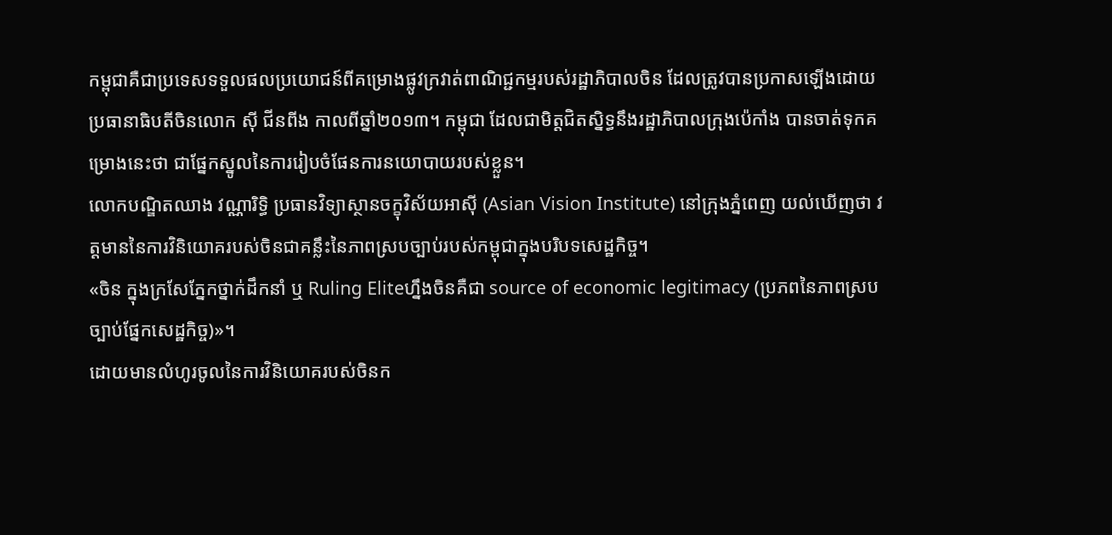កម្ពុជាគឺជាប្រទេសទទួលផលប្រយោជន៍ពីគម្រោងផ្លូវក្រវាត់ពាណិជ្ជកម្មរបស់រដ្ឋាភិបាលចិន ដែលត្រូវបានប្រកាសឡើងដោយប្រធានាធិបតីចិនលោក ស៊ី ជីនពីង កាលពីឆ្នាំ២០១៣។ កម្ពុជា ដែលជាមិត្តជិតស្និទ្ធនឹងរដ្ឋាភិបាលក្រុងប៉េកាំង បានចាត់ទុកគម្រោងនេះថា ជាផ្នែកស្នូលនៃការរៀបចំផែនការនយោបាយរបស់ខ្លួន។
លោកបណ្ឌិតឈាង វណ្ណារិទ្ធិ ប្រធានវិទ្យាស្ថានចក្ខុវិស័យអាស៊ី (Asian Vision Institute) នៅក្រុងភ្នំពេញ យល់ឃើញថា វត្តមាននៃការវិនិយោគរបស់ចិនជាគន្លឹះនៃភាពស្របច្បាប់របស់កម្ពុជាក្នុងបរិបទសេដ្ឋកិច្ច។
«ចិន ក្នុងក្រសែភ្នែកថ្នាក់ដឹកនាំ ឬ Ruling Eliteហ្នឹងចិនគឺជា source of economic legitimacy (ប្រភពនៃភាពស្របច្បាប់ផ្នែកសេដ្ឋកិច្ច)»។
ដោយមានលំហូរចូលនៃការវិនិយោគរបស់ចិនក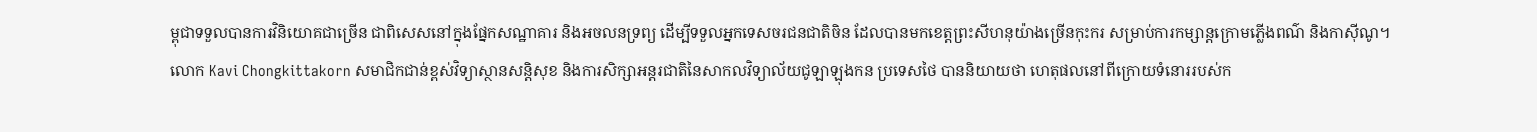ម្ពុជាទទួលបានការវិនិយោគជាច្រើន ជាពិសេសនៅក្នុងផ្នែកសណ្ឋាគារ និងអចលនទ្រព្យ ដើម្បីទទួលអ្នកទេសចរជនជាតិចិន ដែលបានមកខេត្តព្រះសីហនុយ៉ាងច្រើនកុះករ សម្រាប់ការកម្សាន្តក្រោមភ្លើងពណ៌ និងកាស៊ីណូ។
លោក Kavi Chongkittakorn សមាជិកជាន់ខ្ពស់វិទ្យាស្ថានសន្តិសុខ និងការសិក្សាអន្តរជាតិនៃសាកលវិទ្យាល័យជូឡាឡុងកន ប្រទេសថៃ បាននិយាយថា ហេតុផលនៅពីក្រោយទំនោររបស់ក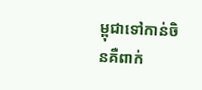ម្ពុជាទៅកាន់ចិនគឺពាក់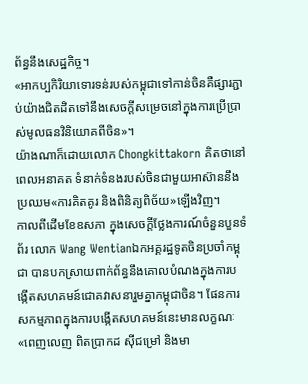ព័ន្ធនឹងសេដ្ឋកិច្ច។
«អាកប្បកិរិយាទោរទន់របស់កម្ពុជាទៅកាន់ចិនគឺផ្សារភ្ជាប់យ៉ាងជិតដិតទៅនឹងសេចក្តីសម្រេចនៅក្នុងការប្រើប្រាស់មូលធនវិនិយោគពីចិន»។
យ៉ាងណាក៏ដោយលោក Chongkittakorn គិតថានៅពេលអនាគត ទំនាក់ទំនងរបស់ចិនជាមួយអាស៊ាននឹងប្រឈម«ការគិតគូរ និងពិនិត្យពិច័យ»ឡើងវិញ។
កាលពីដើមខែឧសភា ក្នុងសេចក្តីថ្លែងការណ៍ចំនួនបួនទំព័រ លោក Wang Wentianឯកអគ្គរដ្ឋទូតចិនប្រចាំកម្ពុជា បានបកស្រាយពាក់ព័ន្ធនឹងគោលបំណងក្នុងការបង្កើតសហគមន៍ជោគវាសនារួមគ្នាកម្ពុជាចិន។ ផែនការសកម្មភាពក្នុងការបង្កើតសហគមន៍នេះមានលក្ខណៈ«ពេញលេញ ពិតប្រាកដ ស៊ីជម្រៅ និងមា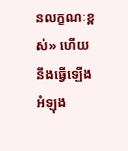នលក្ខណៈខ្ពស់» ហើយនឹងធ្វើឡើងអំឡុង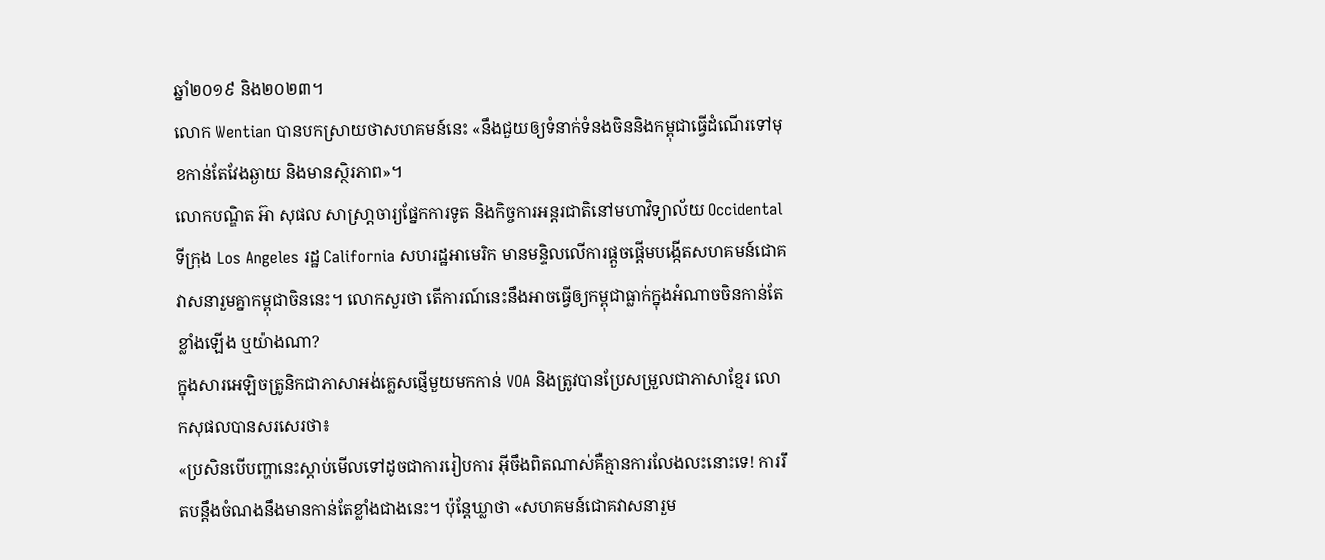ឆ្នាំ២០១៩ និង២០២៣។
លោក Wentian បានបកស្រាយថាសហគមន៍នេះ «នឹងជួយឲ្យទំនាក់ទំនងចិននិងកម្ពុជាធ្វើដំណើរទៅមុខកាន់តែវែងឆ្ងាយ និងមានស្ថិរភាព»។
លោកបណ្ឌិត អ៊ា សុផល សាស្រា្តចារ្យផ្នែកការទូត និងកិច្ចការអន្តរជាតិនៅមហាវិទ្យាល័យ Occidental ទីក្រុង Los Angeles រដ្ឋ California សហរដ្ឋអាមេរិក មានមន្ទិលលើការផ្តួចផ្តើមបង្កើតសហគមន៍ជោគវាសនារួមគ្នាកម្ពុជាចិននេះ។ លោកសួរថា តើការណ៍នេះនឹងអាចធ្វើឲ្យកម្ពុជាធ្លាក់ក្នុងអំណាចចិនកាន់តែខ្លាំងឡើង ឬយ៉ាងណា?
ក្នុងសារអេឡិចត្រូនិកជាភាសាអង់គ្លេសផ្ញើមួយមកកាន់ VOA និងត្រូវបានប្រែសម្រួលជាភាសាខ្មែរ លោកសុផលបានសរសេរថា៖
«ប្រសិនបើបញ្ហានេះស្តាប់មើលទៅដូចជាការរៀបការ អ៊ីចឹងពិតណាស់គឺគ្មានការលែងលះនោះទេ! ការរឹតបន្តឹងចំណងនឹងមានកាន់តែខ្លាំងជាងនេះ។ ប៉ុន្តែឃ្លាថា «សហគមន៍ជោគវាសនារួម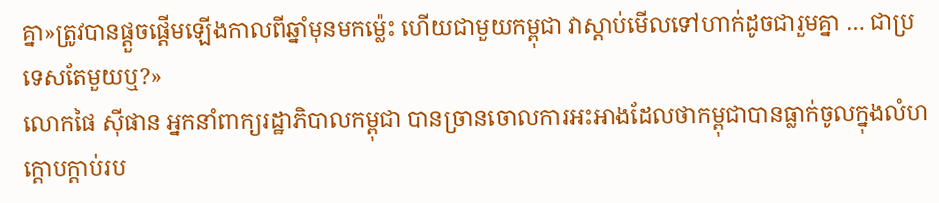គ្នា»ត្រូវបានផ្តួចផ្តើមឡើងកាលពីឆ្នាំមុនមកម្ល៉េះ ហើយជាមួយកម្ពុជា វាស្តាប់មើលទៅហាក់ដូចជារួមគ្នា … ជាប្រទេសតែមួយឬ?»
លោកផៃ ស៊ីផាន អ្នកនាំពាក្យរដ្ឋាភិបាលកម្ពុជា បានច្រានចោលការអះអាងដែលថាកម្ពុជាបានធ្លាក់ចូលក្នុងលំហក្តោបក្តាប់រប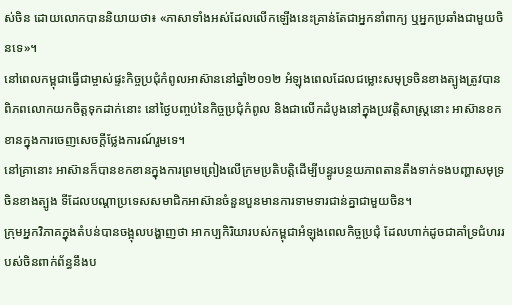ស់ចិន ដោយលោកបាននិយាយថា៖ «ភាសាទាំងអស់ដែលលើកឡើងនេះគ្រាន់តែជាអ្នកនាំពាក្យ ឬអ្នកប្រឆាំងជាមួយចិនទេ»។
នៅពេលកម្ពុជាធ្វើជាម្ចាស់ផ្ទះកិច្ចប្រជុំកំពូលអាស៊ាននៅឆ្នាំ២០១២ អំឡុងពេលដែលជម្លោះសមុទ្រចិនខាងត្បូងត្រូវបានពិភពលោកយកចិត្តទុកដាក់នោះ នៅថ្ងៃបញ្ចប់នៃកិច្ចប្រជុំកំពូល និងជាលើកដំបូងនៅក្នុងប្រវត្តិសាស្រ្តនោះ អាស៊ានខកខានក្នុងការចេញសេចក្តីថ្លែងការណ៍រួមទេ។
នៅគ្រានោះ អាស៊ានក៏បានខកខានក្នុងការព្រមព្រៀងលើក្រមប្រតិបត្តិដើម្បីបន្ធូរបន្ថយភាពតានតឹងទាក់ទងបញ្ហាសមុទ្រចិនខាងត្បូង ទីដែលបណ្តាប្រទេសសមាជិកអាស៊ានចំនួនបួនមានការទាមទារជាន់គ្នាជាមួយចិន។
ក្រុមអ្នកវិភាគក្នុងតំបន់បានចង្អុលបង្ហាញថា អាកប្បកិរិយារបស់កម្ពុជាអំឡុងពេលកិច្ចប្រជុំ ដែលហាក់ដូចជាគាំទ្រជំហររបស់ចិនពាក់ព័ន្ធនឹងប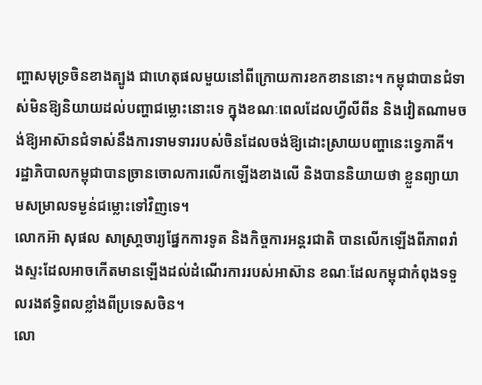ញ្ហាសមុទ្រចិនខាងត្បូង ជាហេតុផលមួយនៅពីក្រោយការខកខាននោះ។ កម្ពុជាបានជំទាស់មិនឱ្យនិយាយដល់បញ្ហាជម្លោះនោះទេ ក្នុងខណៈពេលដែលហ្វីលីពីន និងវៀតណាមចង់ឱ្យអាស៊ានជំទាស់នឹងការទាមទាររបស់ចិនដែលចង់ឱ្យដោះស្រាយបញ្ហានេះទ្វេភាគី។
រដ្ឋាភិបាលកម្ពុជាបានច្រានចោលការលើកឡើងខាងលើ និងបាននិយាយថា ខ្លួនព្យាយាមសម្រាលទម្ងន់ជម្លោះទៅវិញទេ។
លោកអ៊ា សុផល សាស្រា្តចារ្យផ្នែកការទូត និងកិច្ចការអន្តរជាតិ បានលើកឡើងពីភាពរាំងស្ទះដែលអាចកើតមានឡើងដល់ដំណើរការរបស់អាស៊ាន ខណៈដែលកម្ពុជាកំពុងទទួលរងឥទ្ធិពលខ្លាំងពីប្រទេសចិន។
លោ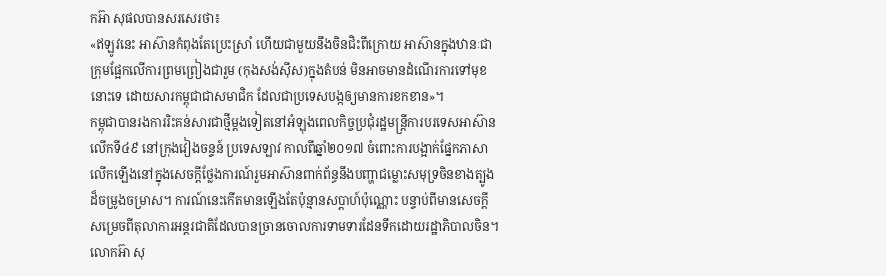កអ៊ា សុផលបានសរសេរថា៖
«ឥឡូវនេះ អាស៊ានកំពុងតែប្រេះស្រាំ ហើយជាមួយនឹងចិនជិះពីក្រោយ អាស៊ានក្នុងឋានៈជាក្រុមផ្អែកលើការព្រមព្រៀងជារួម (កុងសង់ស៊ីស)ក្នុងតំបន់ មិនអាចមានដំណើរការទៅមុខនោះទេ ដោយសារកម្ពុជាជាសមាជិក ដែលជាប្រទេសបង្កឲ្យមានការខកខាន»។
កម្ពុជាបានរងការរិះគន់សារជាថ្មីម្តងទៀតនៅអំឡុងពេលកិច្ចប្រជុំរដ្ឋមន្រ្តីការបរទេសអាស៊ានលើកទី៤៩ នៅក្រុងវៀងចន្ទន៍ ប្រទេសឡាវ កាលពីឆ្នាំ២០១៧ ចំពោះការបង្អាក់ផ្នែកភាសាលើកឡើងនៅក្នុងសេចក្តីថ្លែងការណ៍រួមអាស៊ានពាក់ព័ន្ធនឹងបញ្ហាជម្លោះសមុទ្រចិនខាងត្បូងដ៏ចម្រូងចម្រាស។ ការណ៍នេះកើតមានឡើងតែប៉ុន្មានសប្តាហ៍ប៉ុណ្ណោះ បន្ទាប់ពីមានសេចក្តីសម្រេចពីតុលាការអន្តរជាតិដែលបានច្រានចោលការទាមទារដែនទឹកដោយរដ្ឋាភិបាលចិន។
លោកអ៊ា សុ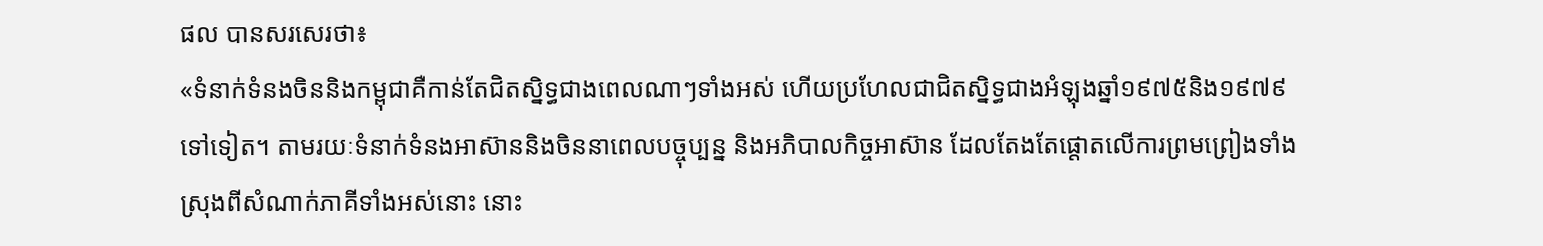ផល បានសរសេរថា៖
«ទំនាក់ទំនងចិននិងកម្ពុជាគឺកាន់តែជិតស្និទ្ធជាងពេលណាៗទាំងអស់ ហើយប្រហែលជាជិតស្និទ្ធជាងអំឡុងឆ្នាំ១៩៧៥និង១៩៧៩ទៅទៀត។ តាមរយៈទំនាក់ទំនងអាស៊ាននិងចិននាពេលបច្ចុប្បន្ន និងអភិបាលកិច្ចអាស៊ាន ដែលតែងតែផ្តោតលើការព្រមព្រៀងទាំងស្រុងពីសំណាក់ភាគីទាំងអស់នោះ នោះ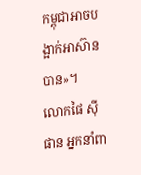កម្ពុជាអាចបង្អាក់អាស៊ានបាន»។
លោកផៃ ស៊ីផាន អ្នកនាំពា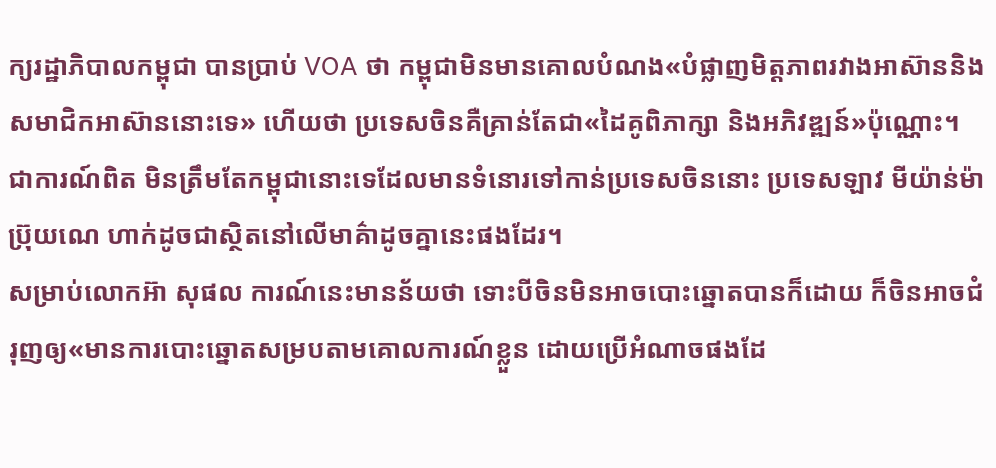ក្យរដ្ឋាភិបាលកម្ពុជា បានប្រាប់ VOA ថា កម្ពុជាមិនមានគោលបំណង«បំផ្លាញមិត្តភាពរវាងអាស៊ាននិងសមាជិកអាស៊ាននោះទេ» ហើយថា ប្រទេសចិនគឺគ្រាន់តែជា«ដៃគូពិភាក្សា និងអភិវឌ្ឍន៍»ប៉ុណ្ណោះ។
ជាការណ៍ពិត មិនត្រឹមតែកម្ពុជានោះទេដែលមានទំនោរទៅកាន់ប្រទេសចិននោះ ប្រទេសឡាវ មីយ៉ាន់ម៉ា ប្រ៊ុយណេ ហាក់ដូចជាស្ថិតនៅលើមាគ៌ាដូចគ្នានេះផងដែរ។
សម្រាប់លោកអ៊ា សុផល ការណ៍នេះមានន័យថា ទោះបីចិនមិនអាចបោះឆ្នោតបានក៏ដោយ ក៏ចិនអាចជំរុញឲ្យ«មានការបោះឆ្នោតសម្របតាមគោលការណ៍ខ្លួន ដោយប្រើអំណាចផងដែ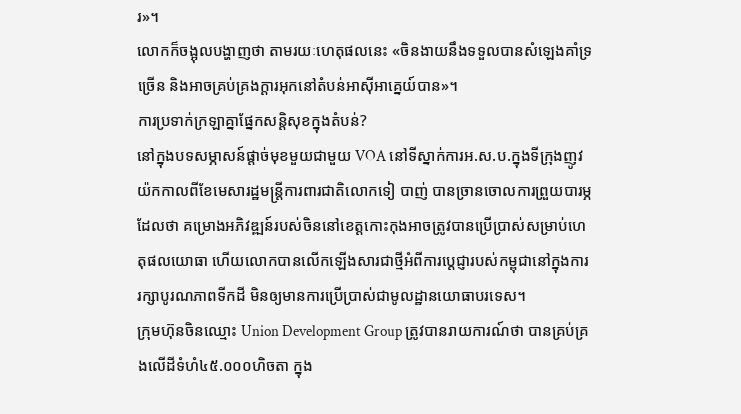រ»។
លោកក៏ចង្អុលបង្ហាញថា តាមរយៈហេតុផលនេះ «ចិនងាយនឹងទទួលបានសំឡេងគាំទ្រច្រើន និងអាចគ្រប់គ្រងក្តារអុកនៅតំបន់អាស៊ីអាគ្នេយ៍បាន»។
ការប្រទាក់ក្រឡាគ្នាផ្នែកសន្តិសុខក្នុងតំបន់?
នៅក្នុងបទសម្ភាសន៍ផ្តាច់មុខមួយជាមួយ VOA នៅទីស្នាក់ការអ.ស.ប.ក្នុងទីក្រុងញូវយ៉កកាលពីខែមេសារដ្ឋមន្រ្តីការពារជាតិលោកទៀ បាញ់ បានច្រានចោលការព្រួយបារម្ភដែលថា គម្រោងអភិវឌ្ឍន៍របស់ចិននៅខេត្តកោះកុងអាចត្រូវបានប្រើប្រាស់សម្រាប់ហេតុផលយោធា ហើយលោកបានលើកឡើងសារជាថ្មីអំពីការប្តេជ្ញារបស់កម្ពុជានៅក្នុងការរក្សាបូរណភាពទីកដី មិនឲ្យមានការប្រើប្រាស់ជាមូលដ្ឋានយោធាបរទេស។
ក្រុមហ៊ុនចិនឈ្មោះ Union Development Group ត្រូវបានរាយការណ៍ថា បានគ្រប់គ្រងលើដីទំហំ៤៥.០០០ហិចតា ក្នុង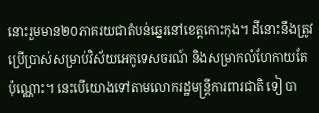នោះរួមមាន២០ភាគរយជាតំបន់ឆ្នេរនៅខេត្តកោះកុង។ ដីនោះនឹងត្រូវប្រើប្រាស់សម្រាប់វិស័យអេកូទេសចរណ៍ និងសម្រាកលំហែកាយតែប៉ុណ្ណោះ។ នេះបើយោងទៅតាមលោករដ្ឋមន្រ្តីការពារជាតិ ទៀ បា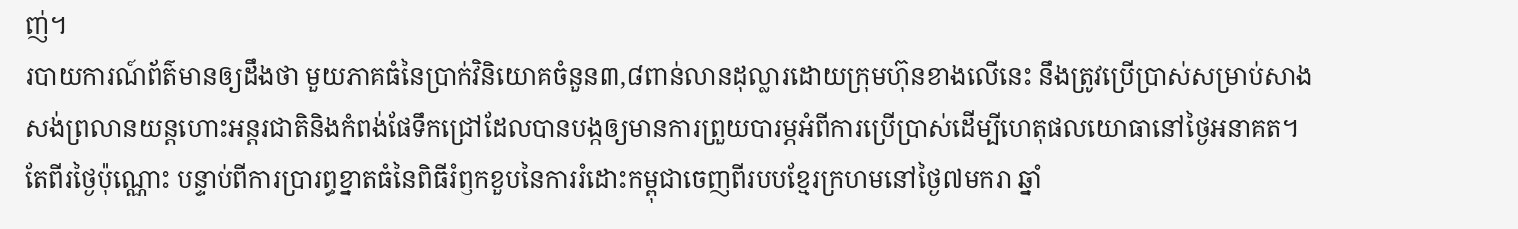ញ់។
របាយការណ៍ព័ត៌មានឲ្យដឹងថា មួយភាគធំនៃប្រាក់វិនិយោគចំនួន៣,៨ពាន់លានដុល្លារដោយក្រុមហ៊ុនខាងលើនេះ នឹងត្រូវប្រើប្រាស់សម្រាប់សាងសង់ព្រលានយន្តហោះអន្តរជាតិនិងកំពង់ផែទឹកជ្រៅដែលបានបង្កឲ្យមានការព្រួយបារម្ភអំពីការប្រើប្រាស់ដើម្បីហេតុផលយោធានៅថ្ងៃអនាគត។
តែពីរថ្ងៃប៉ុណ្ណោះ បន្ទាប់ពីការប្រារព្ធខ្នាតធំនៃពិធីរំឭកខួបនៃការរំដោះកម្ពុជាចេញពីរបបខ្មែរក្រហមនៅថ្ងៃ៧មករា ឆ្នាំ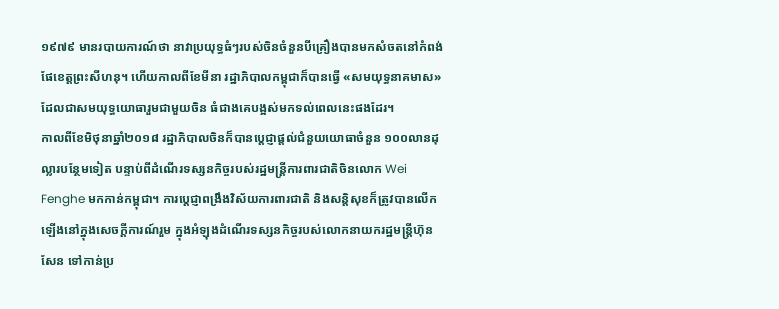១៩៧៩ មានរបាយការណ៍ថា នាវាប្រយុទ្ធធំៗរបស់ចិនចំនួនបីគ្រឿងបានមកសំចតនៅកំពង់ផែខេត្តព្រះសីហនុ។ ហើយកាលពីខែមីនា រដ្ឋាភិបាលកម្ពុជាក៏បានធ្វើ «សមយុទ្ធនាគមាស» ដែលជាសមយុទ្ធយោធារួមជាមួយចិន ធំជាងគេបង្អស់មកទល់ពេលនេះផងដែរ។
កាលពីខែមិថុនាឆ្នាំ២០១៨ រដ្ឋាភិបាលចិនក៏បានប្តេជ្ញាផ្តល់ជំនួយយោធាចំនួន ១០០លានដុល្លារបន្ថែមទៀត បន្ទាប់ពីដំណើរទស្សនកិច្ចរបស់រដ្ឋមន្រ្តីការពារជាតិចិនលោក Wei Fenghe មកកាន់កម្ពុជា។ ការប្តេជ្ញាពង្រឹងវិស័យការពារជាតិ និងសន្តិសុខក៏ត្រូវបានលើកឡើងនៅក្នុងសេចក្តីការណ៍រួម ក្នុងអំឡុងដំណើរទស្សនកិច្ចរបស់លោកនាយករដ្ឋមន្រ្តីហ៊ុន សែន ទៅកាន់ប្រ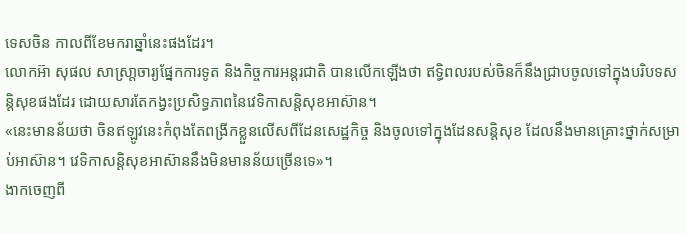ទេសចិន កាលពីខែមករាឆ្នាំនេះផងដែរ។
លោកអ៊ា សុផល សាស្រា្តចារ្យផ្នែកការទូត និងកិច្ចការអន្តរជាតិ បានលើកឡើងថា ឥទ្ធិពលរបស់ចិនក៏នឹងជ្រាបចូលទៅក្នុងបរិបទសន្តិសុខផងដែរ ដោយសារតែកង្វះប្រសិទ្ធភាពនៃវេទិកាសន្តិសុខអាស៊ាន។
«នេះមានន័យថា ចិនឥឡូវនេះកំពុងតែពង្រីកខ្លួនលើសពីដែនសេដ្ឋកិច្ច និងចូលទៅក្នុងដែនសន្តិសុខ ដែលនឹងមានគ្រោះថ្នាក់សម្រាប់អាស៊ាន។ វេទិកាសន្តិសុខអាស៊ាននឹងមិនមានន័យច្រើនទេ»។
ងាកចេញពី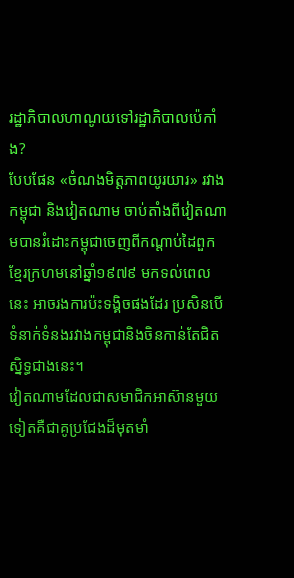រដ្ឋាភិបាលហាណូយទៅរដ្ឋាភិបាលប៉េកាំង?
បែបផែន «ចំណងមិត្តភាពយូរយារ» រវាងកម្ពុជា និងវៀតណាម ចាប់តាំងពីវៀតណាមបានរំដោះកម្ពុជាចេញពីកណ្តាប់ដៃពួកខ្មែរក្រហមនៅឆ្នាំ១៩៧៩ មកទល់ពេលនេះ អាចរងការប៉ះទង្គិចផងដែរ ប្រសិនបើទំនាក់ទំនងរវាងកម្ពុជានិងចិនកាន់តែជិតស្និទ្ធជាងនេះ។
វៀតណាមដែលជាសមាជិកអាស៊ានមួយទៀតគឺជាគូប្រជែងដ៏មុតមាំ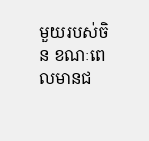មួយរបស់ចិន ខណៈពេលមានជ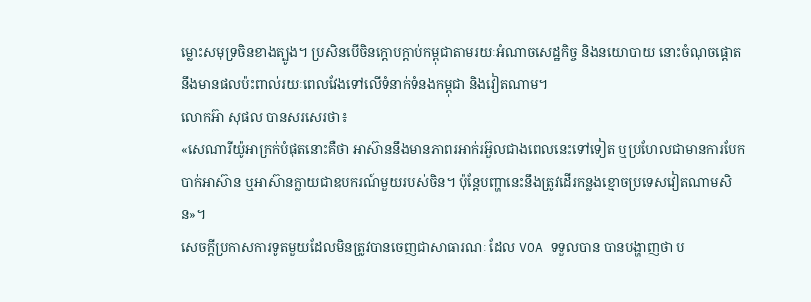ម្លោះសមុទ្រចិនខាងត្បូង។ ប្រសិនបើចិនក្តោបក្តាប់កម្ពុជាតាមរយៈអំណាចសេដ្ឋកិច្ច និងនយោបាយ នោះចំណុចផ្តោតនឹងមានផលប៉ះពាល់រយៈពេលវែងទៅលើទំនាក់ទំនងកម្ពុជា និងវៀតណាម។
លោកអ៊ា សុផល បានសរសេរថា៖
«សេណារីយ៉ូអាក្រក់បំផុតនោះគឺថា អាស៊ាននឹងមានភាពរអាក់រអ៊ួលជាងពេលនេះទៅទៀត ឬប្រហែលជាមានការបែកបាក់អាស៊ាន ឬអាស៊ានក្លាយជាឧបករណ៍មួយរបស់ចិន។ ប៉ុន្តែបញ្ហានេះនឹងត្រូវដើរកន្លងខ្មោចប្រទេសវៀតណាមសិន»។
សេចក្តីប្រកាសការទូតមួយដែលមិនត្រូវបានចេញជាសាធារណៈ ដែល VOA ទទួលបាន បានបង្ហាញថា ប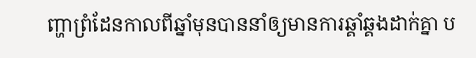ញ្ហាព្រំដែនកាលពីឆ្នាំមុនបាននាំឲ្យមានការឆ្គាំឆ្គងដាក់គ្នា ប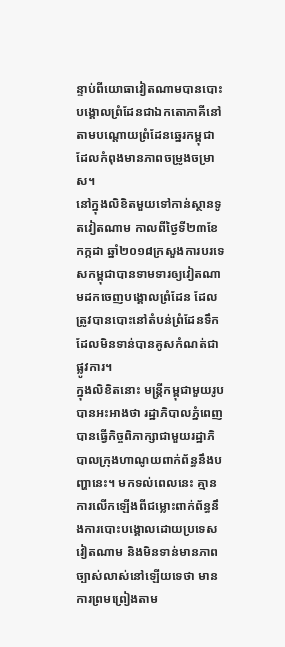ន្ទាប់ពីយោធាវៀតណាមបានបោះបង្គោលព្រំដែនជាឯកតោភាគីនៅតាមបណ្តោយព្រំដែនឆ្នេរកម្ពុជា ដែលកំពុងមានភាពចម្រូងចម្រាស។
នៅក្នុងលិខិតមួយទៅកាន់ស្ថានទូតវៀតណាម កាលពីថ្ងៃទី២៣ខែកក្កដា ឆ្នាំ២០១៨ក្រសួងការបរទេសកម្ពុជាបានទាមទារឲ្យវៀតណាមដកចេញបង្គោលព្រំដែន ដែលត្រូវបានបោះនៅតំបន់ព្រំដែនទឹក ដែលមិនទាន់បានគូសកំណត់ជាផ្លូវការ។
ក្នុងលិខិតនោះ មន្រ្តីកម្ពុជាមួយរូបបានអះអាងថា រដ្ឋាភិបាលភ្នំពេញបានធ្វើកិច្ចពិភាក្សាជាមួយរដ្ឋាភិបាលក្រុងហាណូយពាក់ព័ន្ធនឹងបញ្ហានេះ។ មកទល់ពេលនេះ គ្មានការលើកឡើងពីជម្លោះពាក់ព័ន្ធនឹងការបោះបង្គោលដោយប្រទេសវៀតណាម និងមិនទាន់មានភាពច្បាស់លាស់នៅឡើយទេថា មានការព្រមព្រៀងតាម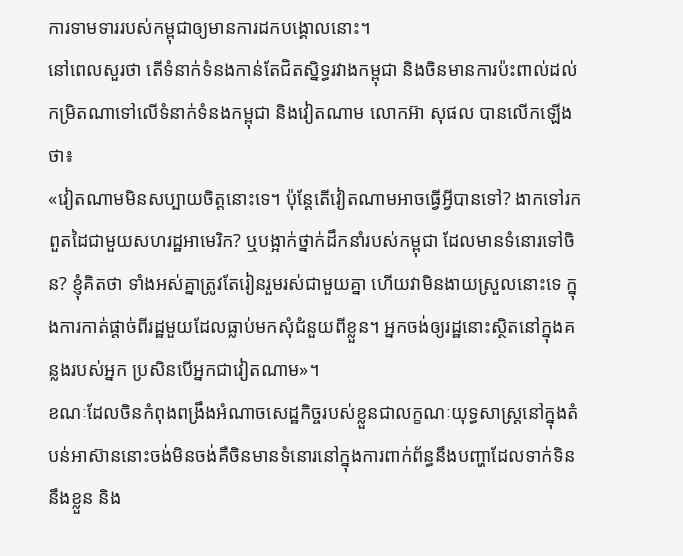ការទាមទាររបស់កម្ពុជាឲ្យមានការដកបង្គោលនោះ។
នៅពេលសួរថា តើទំនាក់ទំនងកាន់តែជិតស្និទ្ធរវាងកម្ពុជា និងចិនមានការប៉ះពាល់ដល់កម្រិតណាទៅលើទំនាក់ទំនងកម្ពុជា និងវៀតណាម លោកអ៊ា សុផល បានលើកឡើងថា៖
«វៀតណាមមិនសប្បាយចិត្តនោះទេ។ ប៉ុន្តែតើវៀតណាមអាចធ្វើអ្វីបានទៅ? ងាកទៅរកពួតដៃជាមួយសហរដ្ឋអាមេរិក? ឬបង្អាក់ថ្នាក់ដឹកនាំរបស់កម្ពុជា ដែលមានទំនោរទៅចិន? ខ្ញុំគិតថា ទាំងអស់គ្នាត្រូវតែរៀនរួមរស់ជាមួយគ្នា ហើយវាមិនងាយស្រួលនោះទេ ក្នុងការកាត់ផ្តាច់ពីរដ្ឋមួយដែលធ្លាប់មកសុំជំនួយពីខ្លួន។ អ្នកចង់ឲ្យរដ្ឋនោះស្ថិតនៅក្នុងគន្លងរបស់អ្នក ប្រសិនបើអ្នកជាវៀតណាម»។
ខណៈដែលចិនកំពុងពង្រឹងអំណាចសេដ្ឋកិច្ចរបស់ខ្លួនជាលក្ខណៈយុទ្ធសាស្រ្តនៅក្នុងតំបន់អាស៊ាននោះចង់មិនចង់គឺចិនមានទំនោរនៅក្នុងការពាក់ព័ន្ធនឹងបញ្ហាដែលទាក់ទិននឹងខ្លួន និង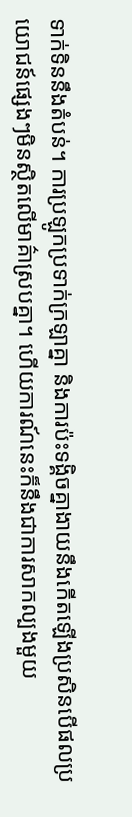ទាក់ទិននឹងតំបន់។ ការប្រឡូកប្រទាក់ក្រឡាគ្នា និងការប៉ះទង្គិចគ្នាងាយនឹងកើតឡើងប្រសិនបើផលប្រយោជន៍ផ្សេងៗមិនស្ថិតលើមាគ៌ាស្របគ្នា។ ហើយការណ៍នេះក៏នឹងជាការសាកល្បងមួយ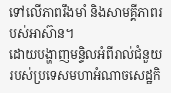ទៅលើភាពរឹងមាំ និងសាមគ្គីភាពរបស់អាស៊ាន។
ដោយបង្ហាញមន្ទិលអំពីរាល់ជំនួយរបស់ប្រទេសមហាអំណាចសេដ្ឋកិ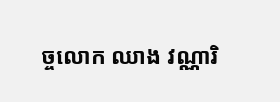ច្ចលោក ឈាង វណ្ណារិ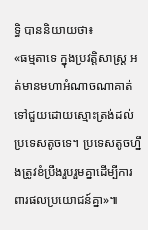ទ្ធិ បាននិយាយថា៖
«ធម្មតាទេ ក្នុងប្រវត្តិសាស្រ្ត អត់មានមហាអំណាចណាគាត់ទៅជួយដោយស្មោះត្រង់ដល់ប្រទេសតូចទេ។ ប្រទេសតូចហ្នឹងត្រូវខំប្រឹងរួបរួមគ្នាដើម្បីការពារផលប្រយោជន៍គ្នា»៕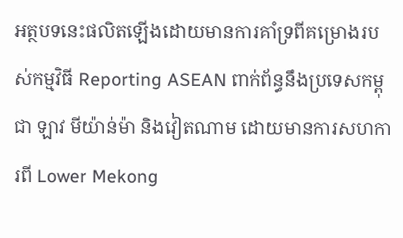អត្ថបទនេះផលិតឡើងដោយមានការគាំទ្រពីគម្រោងរបស់កម្មវិធី Reporting ASEAN ពាក់ព័ន្ធនឹងប្រទេសកម្ពុជា ឡាវ មីយ៉ាន់ម៉ា និងវៀតណាម ដោយមានការសហការពី Lower Mekong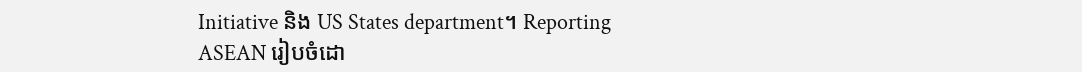Initiative និង US States department។ Reporting ASEAN រៀបចំដោ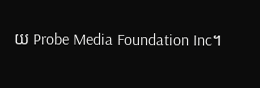យ Probe Media Foundation Inc។